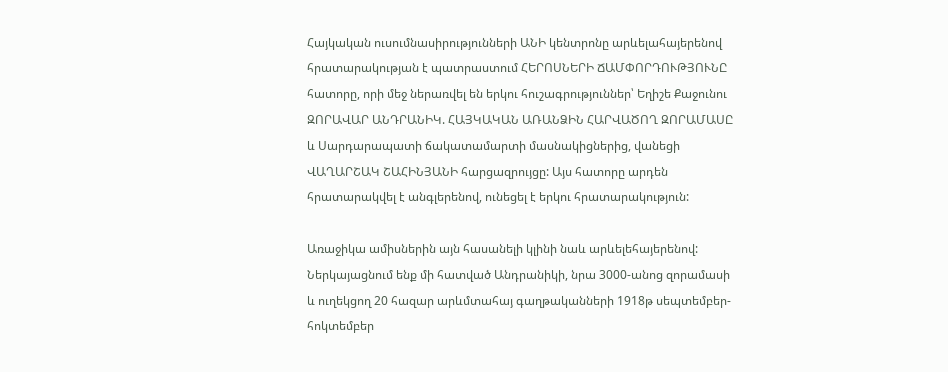Հայկական ուսումնասիրությունների ԱՆԻ կենտրոնը արևելահայերենով հրատարակության է պատրաստում ՀԵՐՈՍՆԵՐԻ ՃԱՄՓՈՐԴՈՒԹՅՈՒՆԸ հատորը, որի մեջ ներառվել են երկու հուշագրություններ՝ Եղիշե Քաջունու ԶՈՐԱՎԱՐ ԱՆԴՐԱՆԻԿ. ՀԱՅԿԱԿԱՆ ԱՌԱՆՁԻՆ ՀԱՐՎԱԾՈՂ ԶՈՐԱՄԱՍԸ և Սարդարապատի ճակատամարտի մասնակիցներից, վանեցի ՎԱՂԱՐՇԱԿ ՇԱՀԻՆՅԱՆԻ հարցազրույցը: Այս հատորը արդեն հրատարակվել է անգլերենով, ունեցել է երկու հրատարակություն:

Առաջիկա ամիսներին այն հասանելի կլինի նաև արևելեհայերենով:
Ներկայացնում ենք մի հատված Անդրանիկի, նրա 3000-անոց զորամասի և ուղեկցող 20 հազար արևմտահայ գաղթականների 1918թ սեպտեմբեր-հոկտեմբեր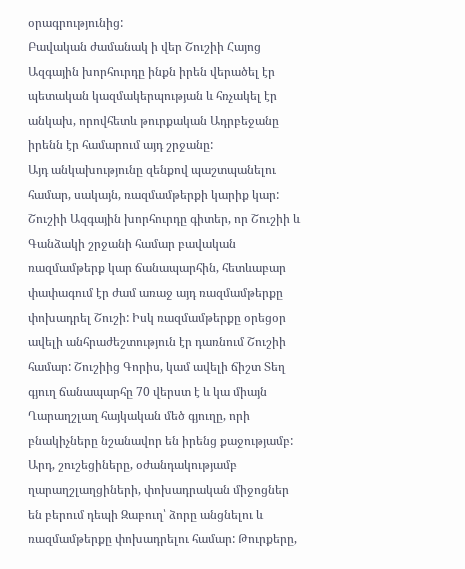օրագրությունից:
Բավական ժամանակ ի վեր Շուշիի Հայոց Ազգային խորհուրդը ինքն իրեն վերածել էր պետական կազմակերպության և հռչակել էր անկախ, որովհետև թուրքական Ադրբեջանը իրենն էր համարում այդ շրջանը:
Այդ անկախությունը զենքով պաշտպանելու համար, սակայն, ռազմամթերքի կարիք կար: Շուշիի Ազգային խորհուրդը գիտեր, որ Շուշիի և Գանձակի շրջանի համար բավական ռազմամթերք կար ճանապարհին, հետևաբար փափագում էր ժամ առաջ այդ ռազմամթերքը փոխադրել Շուշի: Իսկ ռազմամթերքը օրեցօր ավելի անհրաժեշտություն էր դառնում Շուշիի համար: Շուշիից Գորիս, կամ ավելի ճիշտ Տեղ գյուղ ճանապարհը 70 վերստ է և կա միայն Ղարաղշլաղ հայկական մեծ գյուղը, որի բնակիչները նշանավոր են իրենց քաջությամբ:
Արդ, շուշեցիները, օժանդակությամբ ղարաղշլաղցիների, փոխադրական միջոցներ են բերում դեպի Զաբուղ՝ ձորը անցնելու և ռազմամթերքը փոխադրելու համար: Թուրքերը,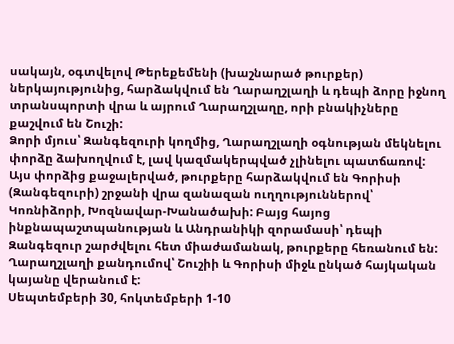սակայն, օգտվելով Թերեքեմենի (խաշնարած թուրքեր) ներկայությունից, հարձակվում են Ղարաղշլաղի և դեպի ձորը իջնող տրանսպորտի վրա և այրում Ղարաղշլաղը, որի բնակիչները քաշվում են Շուշի:
Ձորի մյուս՝ Զանգեզուրի կողմից, Ղարաղշլաղի օգնության մեկնելու փորձը ձախողվում է, լավ կազմակերպված չլինելու պատճառով:
Այս փորձից քաջալերված, թուրքերը հարձակվում են Գորիսի (Զանգեզուրի) շրջանի վրա զանազան ուղղություններով՝ Կոռնիձորի, Խոզնավար-Խանածախի: Բայց հայոց ինքնապաշտպանության և Անդրանիկի զորամասի՝ դեպի Զանգեզուր շարժվելու հետ միաժամանակ, թուրքերը հեռանում են:
Ղարաղշլաղի քանդումով՝ Շուշիի և Գորիսի միջև ընկած հայկական կայանը վերանում է:
Սեպտեմբերի 30, հոկտեմբերի 1-10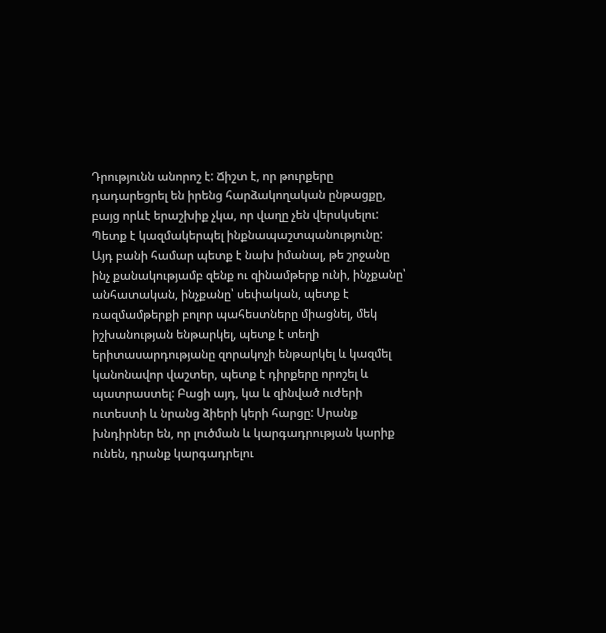Դրությունն անորոշ է: Ճիշտ է, որ թուրքերը դադարեցրել են իրենց հարձակողական ընթացքը, բայց որևէ երաշխիք չկա, որ վաղը չեն վերսկսելու: Պետք է կազմակերպել ինքնապաշտպանությունը: Այդ բանի համար պետք է նախ իմանալ, թե շրջանը ինչ քանակությամբ զենք ու զինամթերք ունի, ինչքանը՝ անհատական, ինչքանը՝ սեփական, պետք է ռազմամթերքի բոլոր պահեստները միացնել, մեկ իշխանության ենթարկել, պետք է տեղի երիտասարդությանը զորակոչի ենթարկել և կազմել կանոնավոր վաշտեր, պետք է դիրքերը որոշել և պատրաստել: Բացի այդ, կա և զինված ուժերի ուտեստի և նրանց ձիերի կերի հարցը: Սրանք խնդիրներ են, որ լուծման և կարգադրության կարիք ունեն, դրանք կարգադրելու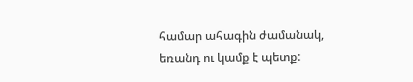համար ահագին ժամանակ, եռանդ ու կամք է պետք: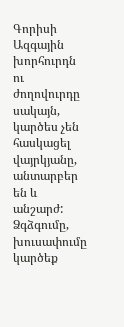Գորիսի Ազգային խորհուրդն ու ժողովուրդը սակայն, կարծես չեն հասկացել վայրկյանը, անտարբեր են և անշարժ: Ձգձգումը, խուսափումը կարծեք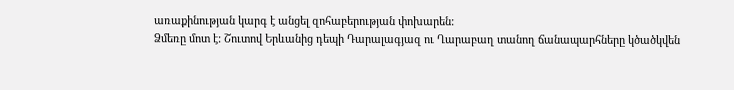առաքինության կարգ է անցել զոհաբերության փոխարեն:
Ձմեռը մոտ է: Շուտով Երևանից դեպի Դարալագյազ ու Ղարաբաղ տանող ճանապարհները կծածկվեն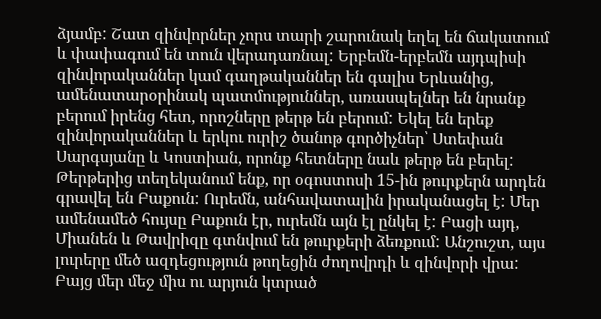ձյամբ: Շատ զինվորներ չորս տարի շարունակ եղել են ճակատում և փափագում են տուն վերադառնալ: Երբեմն-երբեմն այդպիսի զինվորականներ կամ գաղթականներ են գալիս Երևանից, ամենատարօրինակ պատմություններ, առասպելներ են նրանք բերում իրենց հետ, որոշները թերթ են բերում: Եկել են երեք զինվորականներ և երկու ուրիշ ծանոթ գործիչներ՝ Ստեփան Սարգսյանը և Կոստիան, որոնք հետները նաև թերթ են բերել: Թերթերից տեղեկանում ենք, որ օգոստոսի 15-ին թուրքերն արդեն գրավել են Բաքուն: Ուրեմն, անհավատալին իրականացել է: Մեր ամենամեծ հույսը Բաքուն էր, ուրեմն այն էլ ընկել է: Բացի այդ, Միանեն և Թավրիզը գտնվում են թուրքերի ձեռքում: Անշուշտ, այս լուրերը մեծ ազդեցություն թողեցին ժողովրդի և զինվորի վրա: Բայց մեր մեջ միս ու արյուն կտրած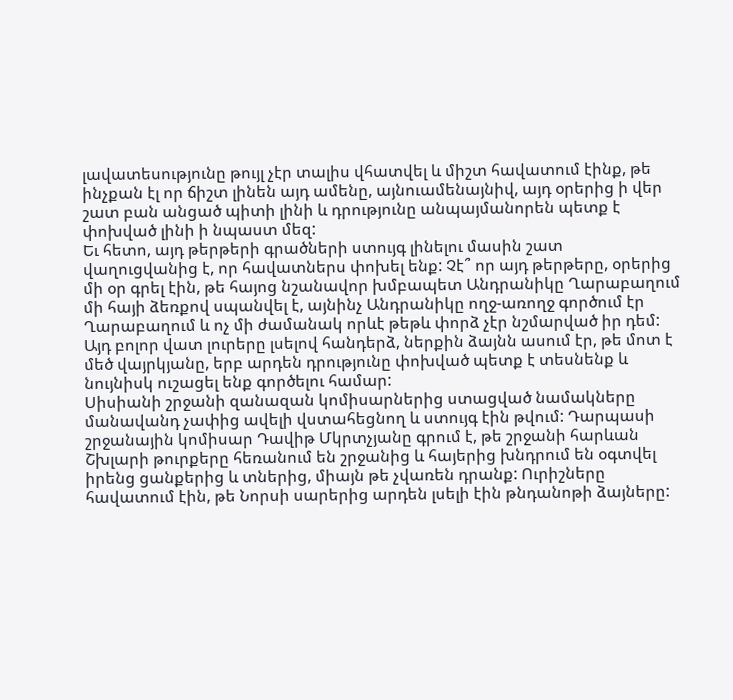լավատեսությունը թույլ չէր տալիս վհատվել և միշտ հավատում էինք, թե ինչքան էլ որ ճիշտ լինեն այդ ամենը, այնուամենայնիվ, այդ օրերից ի վեր շատ բան անցած պիտի լինի և դրությունը անպայմանորեն պետք է փոխված լինի ի նպաստ մեզ:
Եւ հետո, այդ թերթերի գրածների ստույգ լինելու մասին շատ վաղուցվանից է, որ հավատներս փոխել ենք: Չէ՞ որ այդ թերթերը, օրերից մի օր գրել էին, թե հայոց նշանավոր խմբապետ Անդրանիկը Ղարաբաղում մի հայի ձեռքով սպանվել է, այնինչ Անդրանիկը ողջ-առողջ գործում էր Ղարաբաղում և ոչ մի ժամանակ որևէ թեթև փորձ չէր նշմարված իր դեմ:
Այդ բոլոր վատ լուրերը լսելով հանդերձ, ներքին ձայնն ասում էր, թե մոտ է մեծ վայրկյանը, երբ արդեն դրությունը փոխված պետք է տեսնենք և նույնիսկ ուշացել ենք գործելու համար:
Սիսիանի շրջանի զանազան կոմիսարներից ստացված նամակները մանավանդ չափից ավելի վստահեցնող և ստույգ էին թվում: Դարպասի շրջանային կոմիսար Դավիթ Մկրտչյանը գրում է, թե շրջանի հարևան Շխլարի թուրքերը հեռանում են շրջանից և հայերից խնդրում են օգտվել իրենց ցանքերից և տներից, միայն թե չվառեն դրանք: Ուրիշները հավատում էին, թե Նորսի սարերից արդեն լսելի էին թնդանոթի ձայները: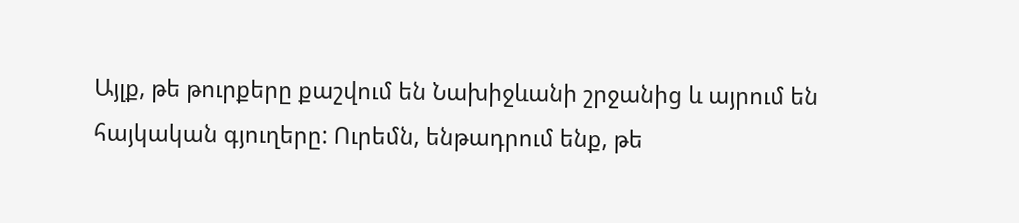Այլք, թե թուրքերը քաշվում են Նախիջևանի շրջանից և այրում են հայկական գյուղերը: Ուրեմն, ենթադրում ենք, թե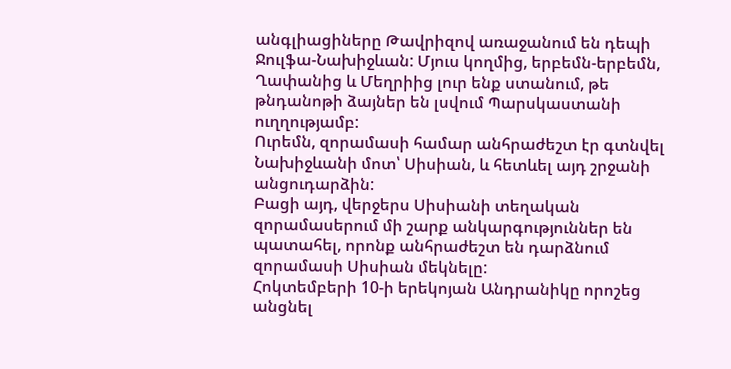անգլիացիները Թավրիզով առաջանում են դեպի Ջուլֆա-Նախիջևան: Մյուս կողմից, երբեմն-երբեմն, Ղափանից և Մեղրիից լուր ենք ստանում, թե թնդանոթի ձայներ են լսվում Պարսկաստանի ուղղությամբ:
Ուրեմն, զորամասի համար անհրաժեշտ էր գտնվել Նախիջևանի մոտ՝ Սիսիան, և հետևել այդ շրջանի անցուդարձին:
Բացի այդ, վերջերս Սիսիանի տեղական զորամասերում մի շարք անկարգություններ են պատահել, որոնք անհրաժեշտ են դարձնում զորամասի Սիսիան մեկնելը:
Հոկտեմբերի 10-ի երեկոյան Անդրանիկը որոշեց անցնել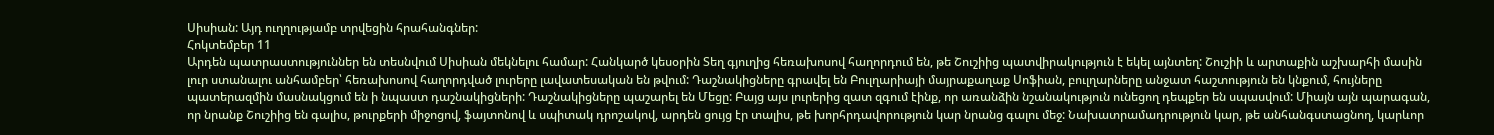Սիսիան: Այդ ուղղությամբ տրվեցին հրահանգներ:
Հոկտեմբեր 11
Արդեն պատրաստություններ են տեսնվում Սիսիան մեկնելու համար: Հանկարծ կեսօրին Տեղ գյուղից հեռախոսով հաղորդում են, թե Շուշիից պատվիրակություն է եկել այնտեղ: Շուշիի և արտաքին աշխարհի մասին լուր ստանալու անհամբեր՝ հեռախոսով հաղորդված լուրերը լավատեսական են թվում: Դաշնակիցները գրավել են Բուլղարիայի մայրաքաղաք Սոֆիան, բուլղարները անջատ հաշտություն են կնքում, հույները պատերազմին մասնակցում են ի նպաստ դաշնակիցների: Դաշնակիցները պաշարել են Մեցը: Բայց այս լուրերից զատ զգում էինք, որ առանձին նշանակություն ունեցող դեպքեր են սպասվում: Միայն այն պարագան, որ նրանք Շուշիից են գալիս, թուրքերի միջոցով, ֆայտոնով և սպիտակ դրոշակով, արդեն ցույց էր տալիս, թե խորհրդավորություն կար նրանց գալու մեջ: Նախատրամադրություն կար, թե անհանգստացնող, կարևոր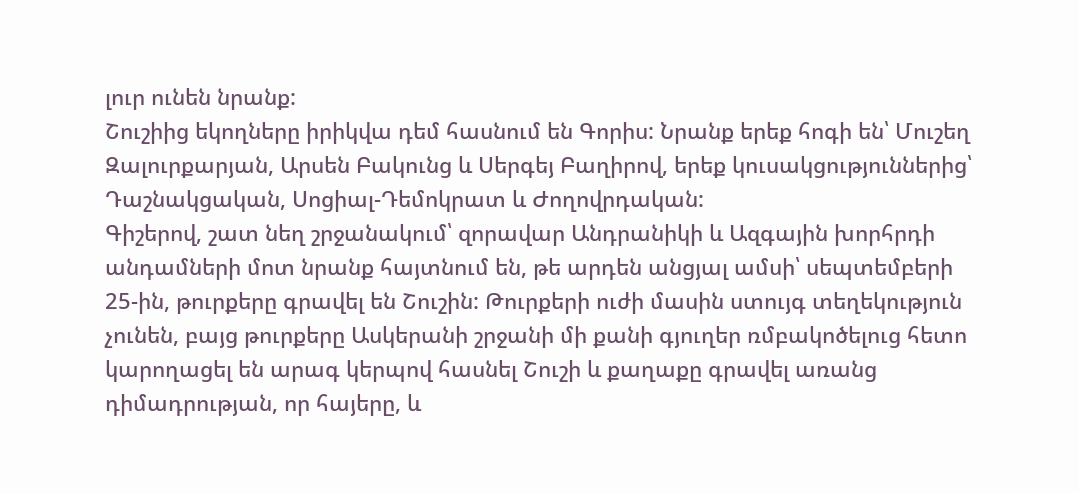լուր ունեն նրանք:
Շուշիից եկողները իրիկվա դեմ հասնում են Գորիս: Նրանք երեք հոգի են՝ Մուշեղ Զալուրքարյան, Արսեն Բակունց և Սերգեյ Բաղիրով, երեք կուսակցություններից՝ Դաշնակցական, Սոցիալ-Դեմոկրատ և Ժողովրդական:
Գիշերով, շատ նեղ շրջանակում՝ զորավար Անդրանիկի և Ազգային խորհրդի անդամների մոտ նրանք հայտնում են, թե արդեն անցյալ ամսի՝ սեպտեմբերի 25-ին, թուրքերը գրավել են Շուշին: Թուրքերի ուժի մասին ստույգ տեղեկություն չունեն, բայց թուրքերը Ասկերանի շրջանի մի քանի գյուղեր ռմբակոծելուց հետո կարողացել են արագ կերպով հասնել Շուշի և քաղաքը գրավել առանց դիմադրության, որ հայերը, և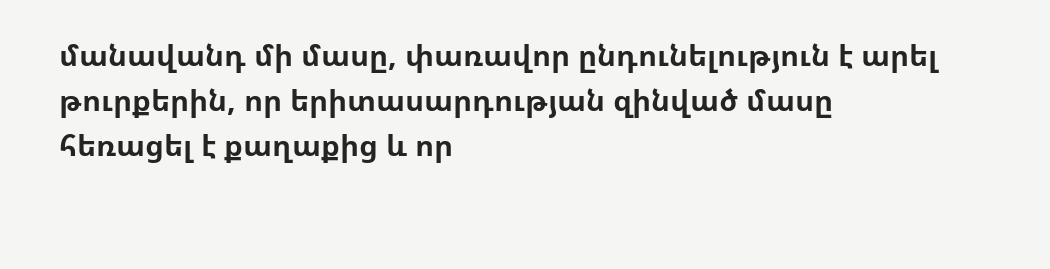մանավանդ մի մասը, փառավոր ընդունելություն է արել թուրքերին, որ երիտասարդության զինված մասը հեռացել է քաղաքից և որ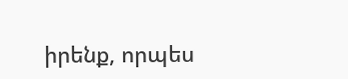իրենք, որպես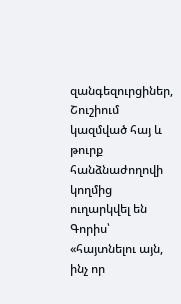զանգեզուրցիներ, Շուշիում կազմված հայ և թուրք հանձնաժողովի կողմից ուղարկվել են Գորիս՝ «հայտնելու այն, ինչ որ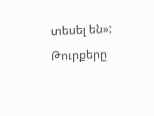տեսել են»: Թուրքերը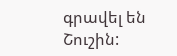գրավել են Շուշին: